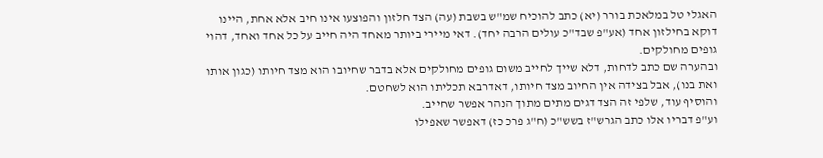האגלי טל במלאכת בורר (יא) כתב להוכיח שמ"ש בשבת (עה) הצד חלזון והפוצעו אינו חיב אלא אחת, היינו דוקא בחילזון אחד (אע"פ שבד"כ עולים הרבה יחד). דאי מיירי ביותר מאחד היה חייב על כל אחד ואחד, דהוי גופים מחולקים.
ובהערה שם כתב לדחות, דלא שייך לחייב משום גופים מחולקים אלא בדבר שחיובו הוא מצד חיותו (כגון אותו ואת בנו), אבל בצידה אין החיוב מצד חיותו, דאדרבא תכליתו הוא לשחטם.
והוסיף עוד, שלפי זה הצד דגים מתים מתוך הנהר אפשר שחייב.
וע"פ דבריו אלו כתב הגרש"ז בשש"כ (ח"ג פרכ כז) דאפשר שאפילו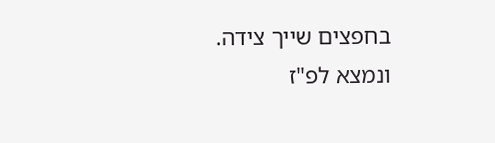בחפצים שייך צידה.
ונמצא לפ"ז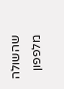שהשולה מלפפון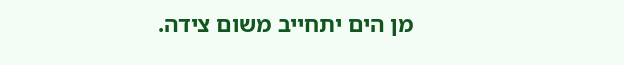מן הים יתחייב משום צידה.